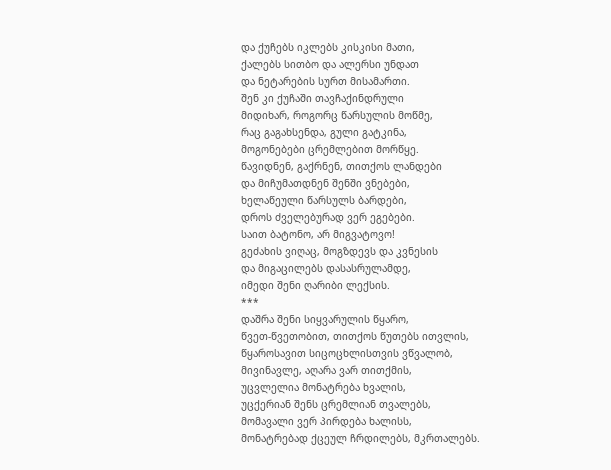და ქუჩებს იკლებს კისკისი მათი,
ქალებს სითბო და ალერსი უნდათ
და ნეტარების სურთ მისამართი.
შენ კი ქუჩაში თავჩაქინდრული
მიდიხარ, როგორც წარსულის მოწმე,
რაც გაგახსენდა, გული გატკინა,
მოგონებები ცრემლებით მორწყე.
წავიდნენ, გაქრნენ, თითქოს ლანდები
და მიჩუმათდნენ შენში ვნებები,
ხელაწეული წარსულს ბარდები,
დროს ძველებურად ვერ ეგებები.
საით ბატონო, არ მიგვატოვო!
გეძახის ვიღაც, მოგზდევს და კვნესის
და მიგაცილებს დასასრულამდე,
იმედი შენი ღარიბი ლექსის.
***
დაშრა შენი სიყვარულის წყარო,
წვეთ-წვეთობით, თითქოს წუთებს ითვლის,
წყაროსავით სიცოცხლისთვის ვწვალობ,
მივინავლე, აღარა ვარ თითქმის,
უცვლელია მონატრება ხვალის,
უცქერიან შენს ცრემლიან თვალებს,
მომავალი ვერ პირდება ხალისს,
მონატრებად ქცეულ ჩრდილებს, მკრთალებს.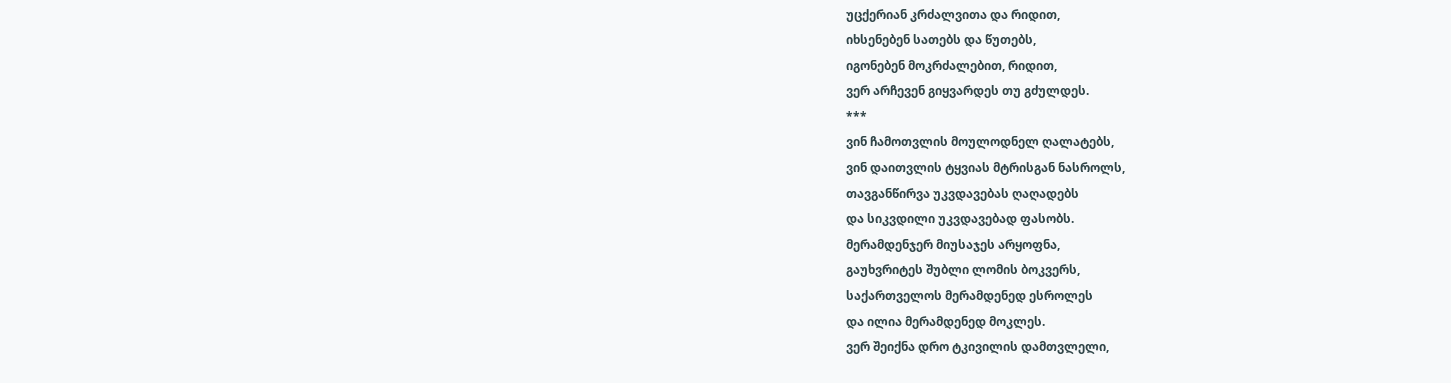უცქერიან კრძალვითა და რიდით,
იხსენებენ სათებს და წუთებს,
იგონებენ მოკრძალებით, რიდით,
ვერ არჩევენ გიყვარდეს თუ გძულდეს.
***
ვინ ჩამოთვლის მოულოდნელ ღალატებს,
ვინ დაითვლის ტყვიას მტრისგან ნასროლს,
თავგანწირვა უკვდავებას ღაღადებს
და სიკვდილი უკვდავებად ფასობს.
მერამდენჯერ მიუსაჯეს არყოფნა,
გაუხვრიტეს შუბლი ლომის ბოკვერს,
საქართველოს მერამდენედ ესროლეს
და ილია მერამდენედ მოკლეს.
ვერ შეიქნა დრო ტკივილის დამთვლელი,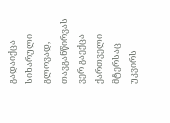გადაიქცა სიხარული გლოვად,
თავგანწირვას ვერ გაექცა ქართველი
მტერსაც უკვირს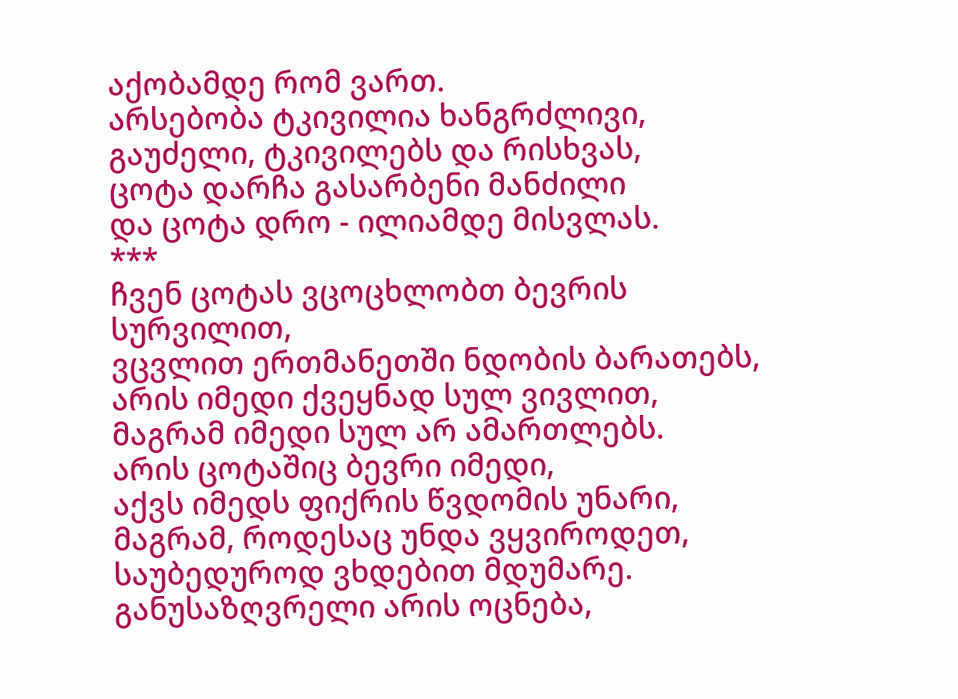აქობამდე რომ ვართ.
არსებობა ტკივილია ხანგრძლივი,
გაუძელი, ტკივილებს და რისხვას,
ცოტა დარჩა გასარბენი მანძილი
და ცოტა დრო - ილიამდე მისვლას.
***
ჩვენ ცოტას ვცოცხლობთ ბევრის სურვილით,
ვცვლით ერთმანეთში ნდობის ბარათებს,
არის იმედი ქვეყნად სულ ვივლით,
მაგრამ იმედი სულ არ ამართლებს.
არის ცოტაშიც ბევრი იმედი,
აქვს იმედს ფიქრის წვდომის უნარი,
მაგრამ, როდესაც უნდა ვყვიროდეთ,
საუბედუროდ ვხდებით მდუმარე.
განუსაზღვრელი არის ოცნება,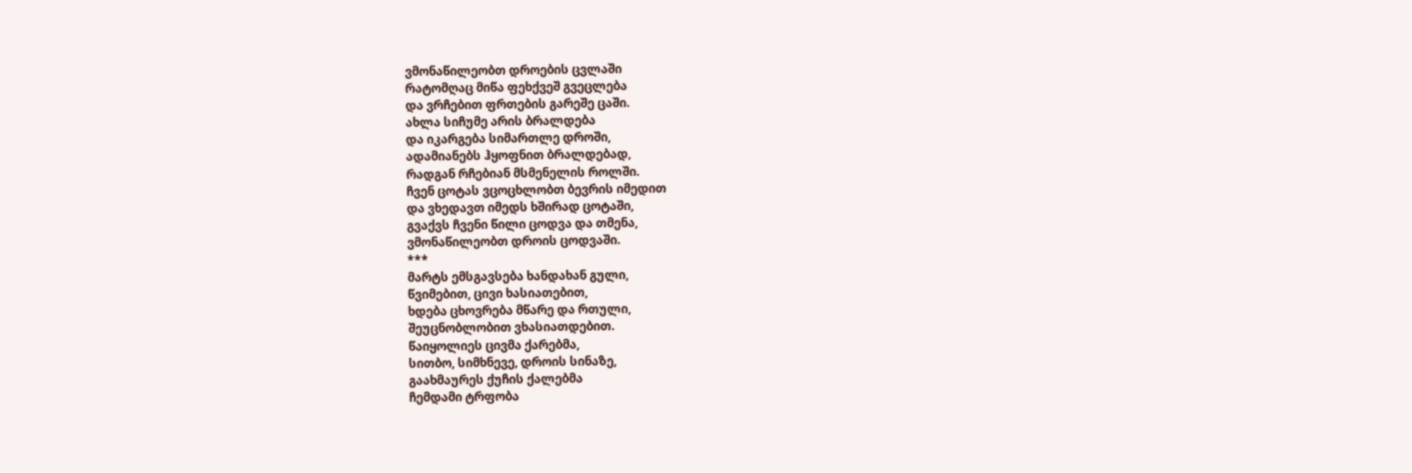ვმონაწილეობთ დროების ცვლაში
რატომღაც მიწა ფეხქვეშ გვეცლება
და ვრჩებით ფრთების გარეშე ცაში.
ახლა სიჩუმე არის ბრალდება
და იკარგება სიმართლე დროში,
ადამიანებს ჰყოფნით ბრალდებად,
რადგან რჩებიან მსმენელის როლში.
ჩვენ ცოტას ვცოცხლობთ ბევრის იმედით
და ვხედავთ იმედს ხშირად ცოტაში,
გვაქვს ჩვენი წილი ცოდვა და თმენა,
ვმონაწილეობთ დროის ცოდვაში.
***
მარტს ემსგავსება ხანდახან გული,
წვიმებით, ცივი ხასიათებით,
ხდება ცხოვრება მწარე და რთული,
შეუცნობლობით ვხასიათდებით.
წაიყოლიეს ცივმა ქარებმა,
სითბო, სიმხნევე, დროის სინაზე,
გაახმაურეს ქუჩის ქალებმა
ჩემდამი ტრფობა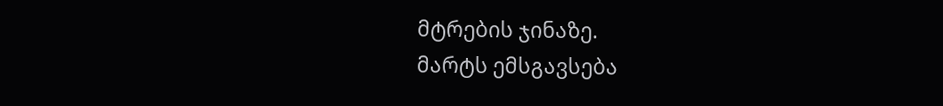მტრების ჯინაზე.
მარტს ემსგავსება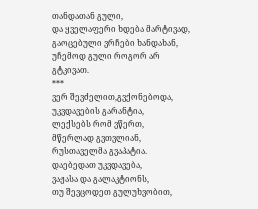თანდათან გული,
და ყველაფერი ხდება მარტივად,
გაოცებული ვრჩები ხანდახან,
უჩემოდ გული როგორ არ გტკივათ.
***
ვერ შევძელით,გვქონებოდა,
უკვდავების გარანტია,
ლექსებს რომ ვწერთ,
მწერლად გვთვლიან,
რუსთაველმა გვაპატია.
დაებედათ უკვდავება,
ვაჟასა და გალაკტიონს,
თუ შევცოდეთ გულუხვობით,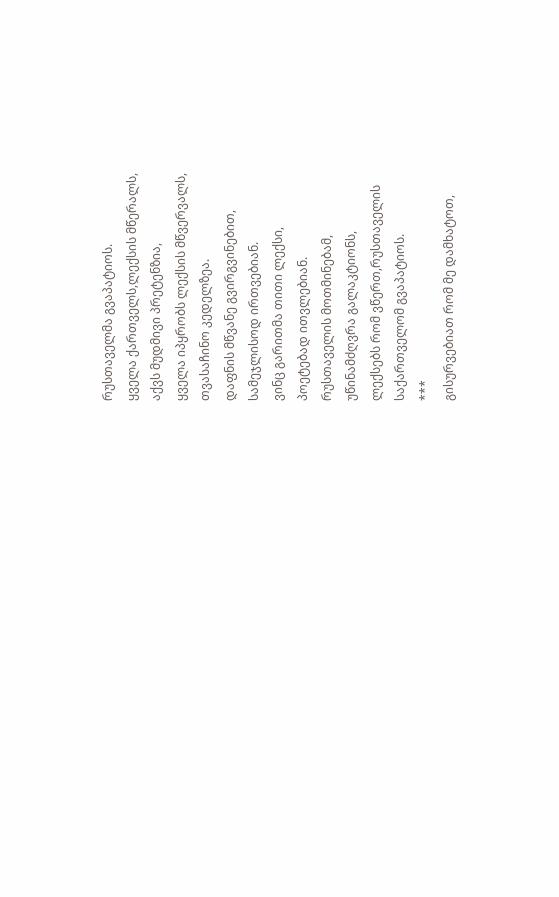რუსთაველმა გვაპატიოს.
ყველა ქართველს,ლექსის მწერალს,
აქვს მუდმივი პრეტენზია,
ყველა იპყრობს ლექსის მწვერვალს,
თვასაჩინო კედელზეა.
დაფნის მწვანე გვირგვინებით,
სამეჯლისოდ ირთვებიან.
ვინც გარითმა თითი ლექსი,
პოეტებად ითვლებიან.
რუსთაველის მოთმინებამ,
უწინამძღვრა გალაკტიონს,
ლექსებს რომ ვწერთ,რუსთაველის
საქართველომ გვაპატიოს.
***
გისურვებიათ რომ მე დამხატოთ,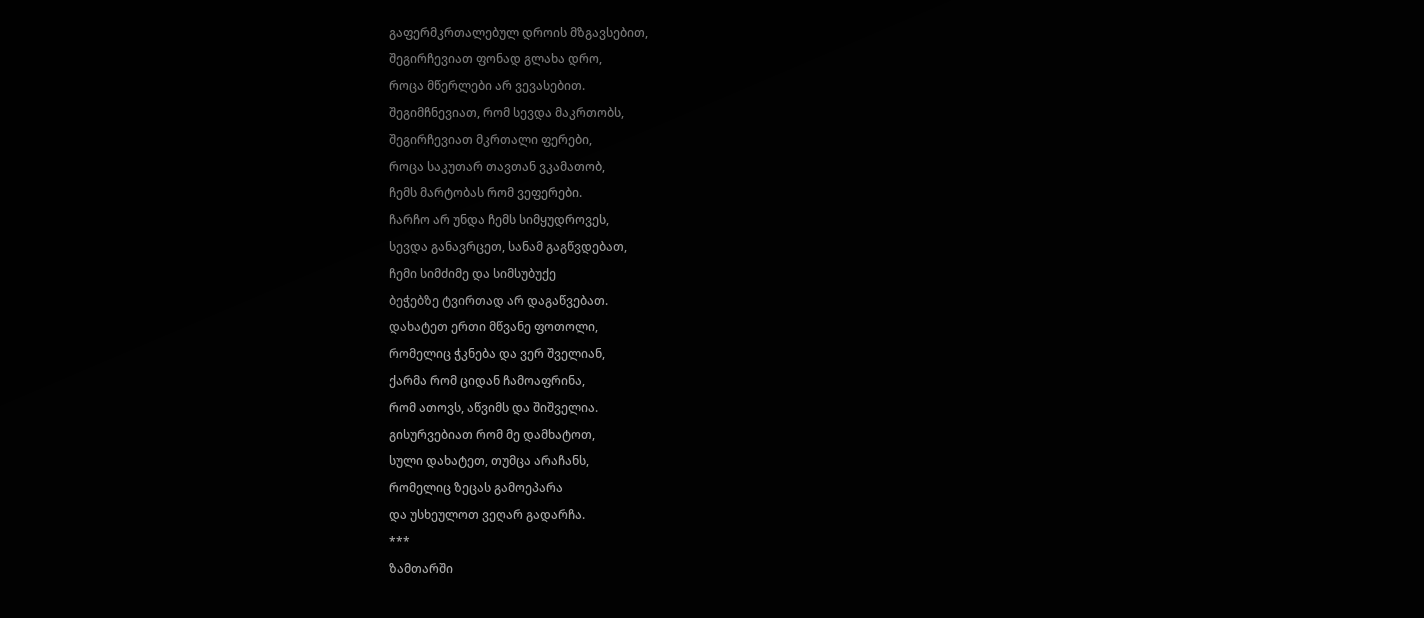გაფერმკრთალებულ დროის მზგავსებით,
შეგირჩევიათ ფონად გლახა დრო,
როცა მწერლები არ ვევასებით.
შეგიმჩნევიათ, რომ სევდა მაკრთობს,
შეგირჩევიათ მკრთალი ფერები,
როცა საკუთარ თავთან ვკამათობ,
ჩემს მარტობას რომ ვეფერები.
ჩარჩო არ უნდა ჩემს სიმყუდროვეს,
სევდა განავრცეთ, სანამ გაგწვდებათ,
ჩემი სიმძიმე და სიმსუბუქე
ბეჭებზე ტვირთად არ დაგაწვებათ.
დახატეთ ერთი მწვანე ფოთოლი,
რომელიც ჭკნება და ვერ შველიან,
ქარმა რომ ციდან ჩამოაფრინა,
რომ ათოვს, აწვიმს და შიშველია.
გისურვებიათ რომ მე დამხატოთ,
სული დახატეთ, თუმცა არაჩანს,
რომელიც ზეცას გამოეპარა
და უსხეულოთ ვეღარ გადარჩა.
***
ზამთარში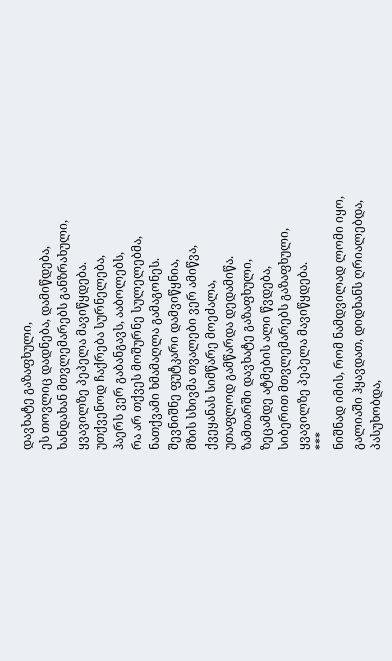დავხატე გაზაფხული,
ეს თოვლიც დადნება, დამიწდება,
ხანდახან მთვლემარებს განზრახული,
ყვავილზე პეპელა მავიწყდება.
უთქვენოდ ჩაქრება სურნელება,
ჰაერს ვერ გაბანგავს, ააბოლებს,
რა არ თქვეს მოშურნე სულელებმა,
ნათქვამი ხმამაღლა გამაგონეს.
შევნიშნე ფუტკარი დამვიწყნია,
მზის სხივმა თვალები ვერ ამიწვა,
ქვეყანას სიმწარე მოეძალა,
უთაფლოდ გამწარდა დედამიწა.
ზამთარში დავხატე გაზაფხული,
ზეცამდე ატმების ალი წვდება,
სიბერით მთვლემარებს გაზაფხული,
ყვავილზე პეპელა მავიწყდება.
***
ნიშნად იმის, რომ ნამდვილად ლომი იყო,
გალიაში ჰყავდათ, დიდხანს ღრიალებდა,
პასუხობდა,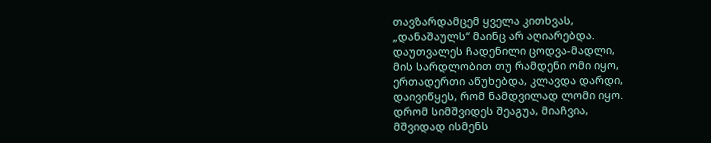თავზარდამცემ ყველა კითხვას,
„დანაშაულს“ მაინც არ აღიარებდა.
დაუთვალეს ჩადენილი ცოდვა-მადლი,
მის სარდლობით თუ რამდენი ომი იყო,
ერთადერთი აწუხებდა, კლავდა დარდი,
დაივიწყეს, რომ ნამდვილად ლომი იყო.
დრომ სიმშვიდეს შეაგუა, მიაჩვია,
მშვიდად ისმენს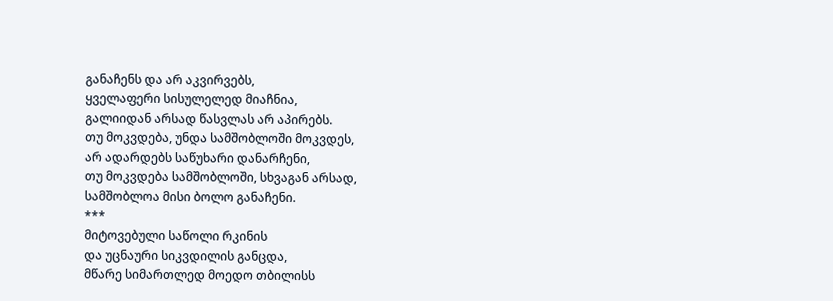განაჩენს და არ აკვირვებს,
ყველაფერი სისულელედ მიაჩნია,
გალიიდან არსად წასვლას არ აპირებს.
თუ მოკვდება, უნდა სამშობლოში მოკვდეს,
არ ადარდებს საწუხარი დანარჩენი,
თუ მოკვდება სამშობლოში, სხვაგან არსად,
სამშობლოა მისი ბოლო განაჩენი.
***
მიტოვებული საწოლი რკინის
და უცნაური სიკვდილის განცდა,
მწარე სიმართლედ მოედო თბილისს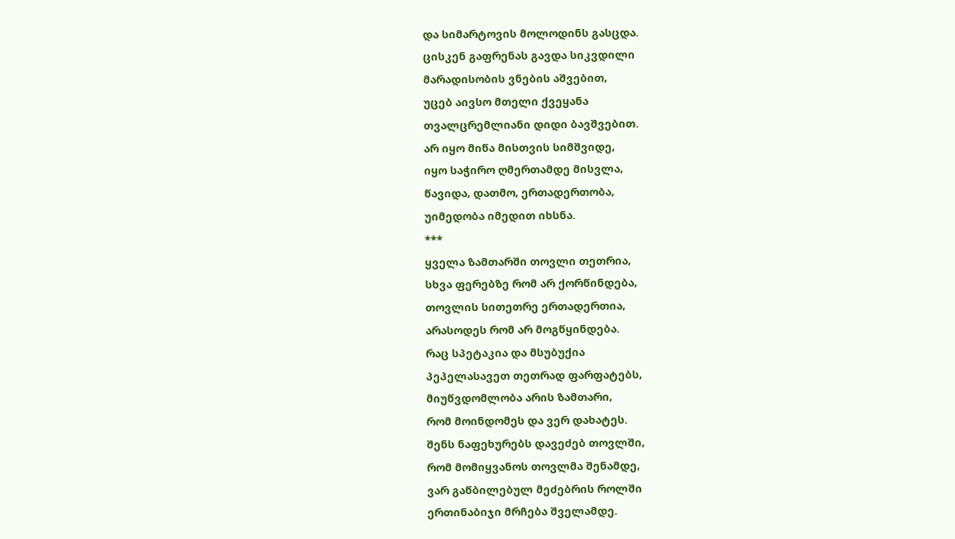და სიმარტოვის მოლოდინს გასცდა.
ცისკენ გაფრენას გავდა სიკვდილი
მარადისობის ვნების აშვებით,
უცებ აივსო მთელი ქვეყანა
თვალცრემლიანი დიდი ბავშვებით.
არ იყო მიწა მისთვის სიმშვიდე,
იყო საჭირო ღმერთამდე მისვლა,
წავიდა, დათმო, ერთადერთობა,
უიმედობა იმედით იხსნა.
***
ყველა ზამთარში თოვლი თეთრია,
სხვა ფერებზე რომ არ ქორწინდება,
თოვლის სითეთრე ერთადერთია,
არასოდეს რომ არ მოგწყინდება.
რაც სპეტაკია და მსუბუქია
პეპელასავეთ თეთრად ფარფატებს,
მიუწვდომლობა არის ზამთარი,
რომ მოინდომეს და ვერ დახატეს.
შენს ნაფეხურებს დავეძებ თოვლში,
რომ მომიყვანოს თოვლმა შენამდე,
ვარ გაწბილებულ მეძებრის როლში
ერთინაბიჯი მრჩება შველამდე.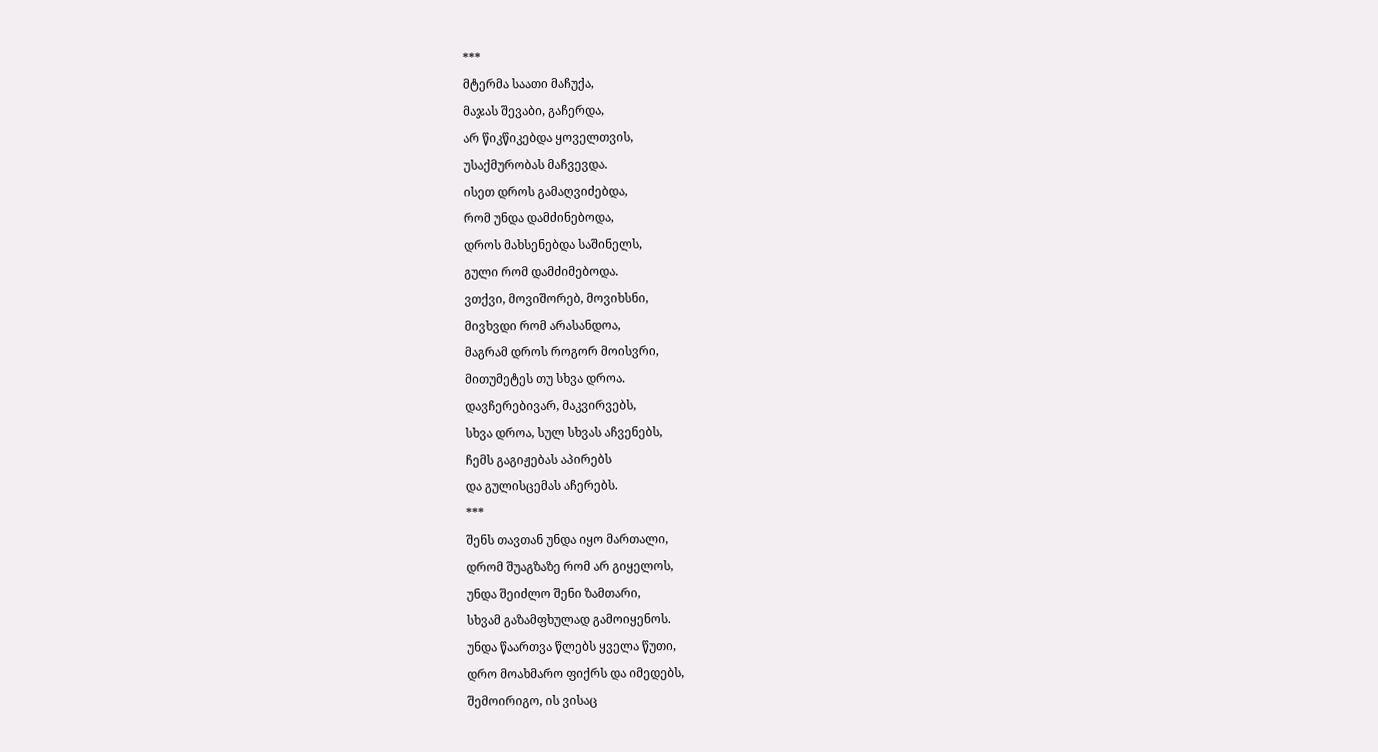***
მტერმა საათი მაჩუქა,
მაჯას შევაბი, გაჩერდა,
არ წიკწიკებდა ყოველთვის,
უსაქმურობას მაჩვევდა.
ისეთ დროს გამაღვიძებდა,
რომ უნდა დამძინებოდა,
დროს მახსენებდა საშინელს,
გული რომ დამძიმებოდა.
ვთქვი, მოვიშორებ, მოვიხსნი,
მივხვდი რომ არასანდოა,
მაგრამ დროს როგორ მოისვრი,
მითუმეტეს თუ სხვა დროა.
დავჩერებივარ, მაკვირვებს,
სხვა დროა, სულ სხვას აჩვენებს,
ჩემს გაგიჟებას აპირებს
და გულისცემას აჩერებს.
***
შენს თავთან უნდა იყო მართალი,
დრომ შუაგზაზე რომ არ გიყელოს,
უნდა შეიძლო შენი ზამთარი,
სხვამ გაზამფხულად გამოიყენოს.
უნდა წაართვა წლებს ყველა წუთი,
დრო მოახმარო ფიქრს და იმედებს,
შემოირიგო, ის ვისაც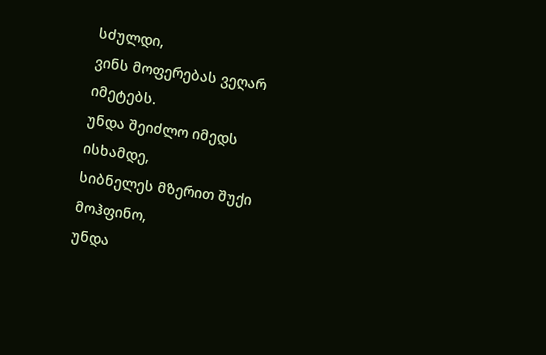სძულდი,
ვინს მოფერებას ვეღარ იმეტებს.
უნდა შეიძლო იმედს ისხამდე,
სიბნელეს მზერით შუქი მოჰფინო,
უნდა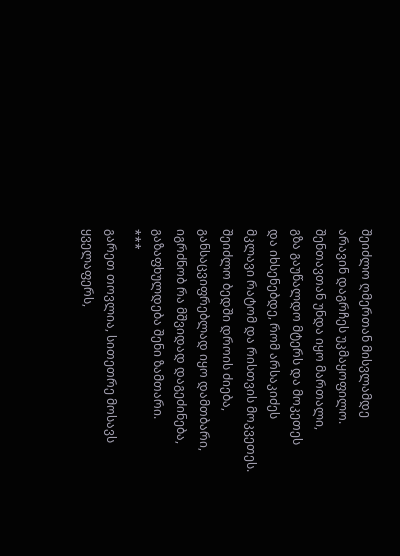შეიძლო ღმერთან მისვლამდე
არავინ დაგრჩეს უკმაყოფილო.
შენთავთან უნდა იყო მართალი,
გზა გაუწალდო მტერს და მოკეთეს
და იხსენებდე, რომ არსაკიძეს
მკლავი რატომ და რისთვის მოკვეთეს.
შეიძლო ბედში დროის ძიება,
განსაცვიფრებლად იყო დამთბარი,
იგრძნობ რა მშვიდად დაგეძინება,
გაზაფხულდება შენი ზამთარი.
***
გარეთ თოვლია, სითეთრე მოსავს
ყველაფერს,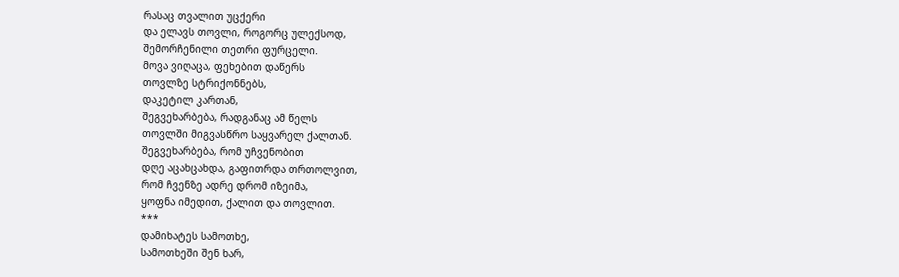რასაც თვალით უცქერი
და ელავს თოვლი, როგორც ულექსოდ,
შემორჩენილი თეთრი ფურცელი.
მოვა ვიღაცა, ფეხებით დაწერს
თოვლზე სტრიქონნებს,
დაკეტილ კართან,
შეგვეხარბება, რადგანაც ამ წელს
თოვლში მიგვასწრო საყვარელ ქალთან.
შეგვეხარბება, რომ უჩვენობით
დღე აცახცახდა, გაფითრდა თრთოლვით,
რომ ჩვენზე ადრე დრომ იზეიმა,
ყოფნა იმედით, ქალით და თოვლით.
***
დამიხატეს სამოთხე,
სამოთხეში შენ ხარ,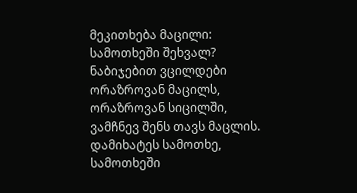მეკითხება მაცილი:
სამოთხეში შეხვალ?
ნაბიჯებით ვცილდები
ორაზროვან მაცილს,
ორაზროვან სიცილში,
ვამჩნევ შენს თავს მაცლის.
დამიხატეს სამოთხე,
სამოთხეში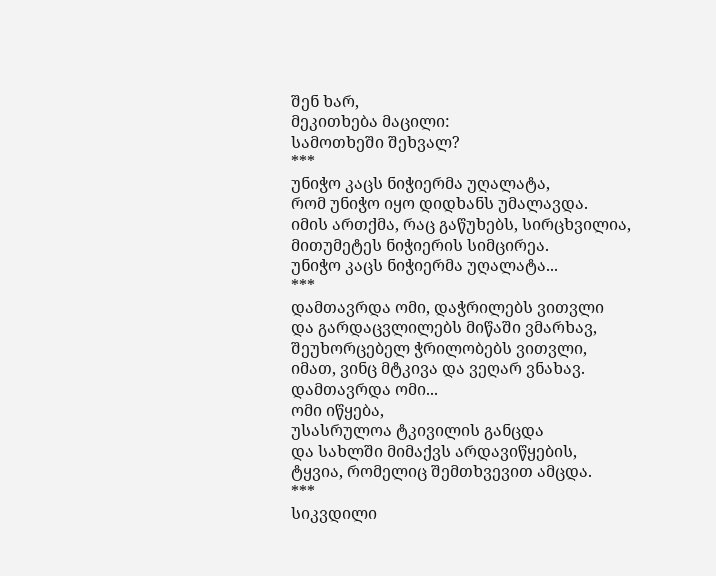შენ ხარ,
მეკითხება მაცილი:
სამოთხეში შეხვალ?
***
უნიჭო კაცს ნიჭიერმა უღალატა,
რომ უნიჭო იყო დიდხანს უმალავდა.
იმის ართქმა, რაც გაწუხებს, სირცხვილია,
მითუმეტეს ნიჭიერის სიმცირეა.
უნიჭო კაცს ნიჭიერმა უღალატა...
***
დამთავრდა ომი, დაჭრილებს ვითვლი
და გარდაცვლილებს მიწაში ვმარხავ,
შეუხორცებელ ჭრილობებს ვითვლი,
იმათ, ვინც მტკივა და ვეღარ ვნახავ.
დამთავრდა ომი...
ომი იწყება,
უსასრულოა ტკივილის განცდა
და სახლში მიმაქვს არდავიწყების,
ტყვია, რომელიც შემთხვევით ამცდა.
***
სიკვდილი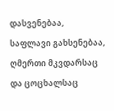დასვენებაა,
საფლავი გახსენებაა,
ღმერთი მკვდარსაც და ცოცხალსაც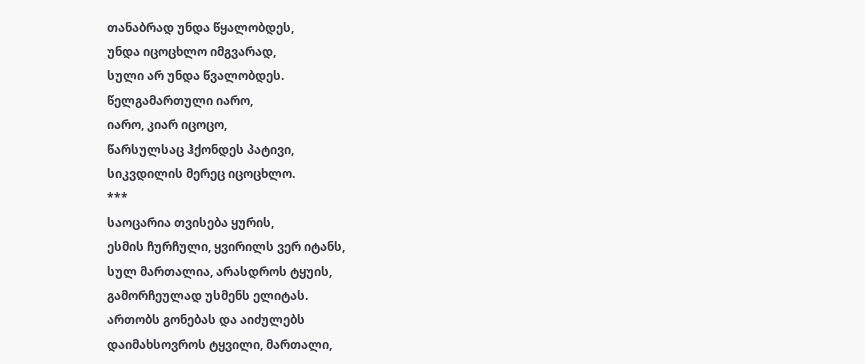თანაბრად უნდა წყალობდეს,
უნდა იცოცხლო იმგვარად,
სული არ უნდა წვალობდეს.
წელგამართული იარო,
იარო, კიარ იცოცო,
წარსულსაც ჰქონდეს პატივი,
სიკვდილის მერეც იცოცხლო.
***
საოცარია თვისება ყურის,
ესმის ჩურჩული, ყვირილს ვერ იტანს,
სულ მართალია, არასდროს ტყუის,
გამორჩეულად უსმენს ელიტას.
ართობს გონებას და აიძულებს
დაიმახსოვროს ტყვილი, მართალი,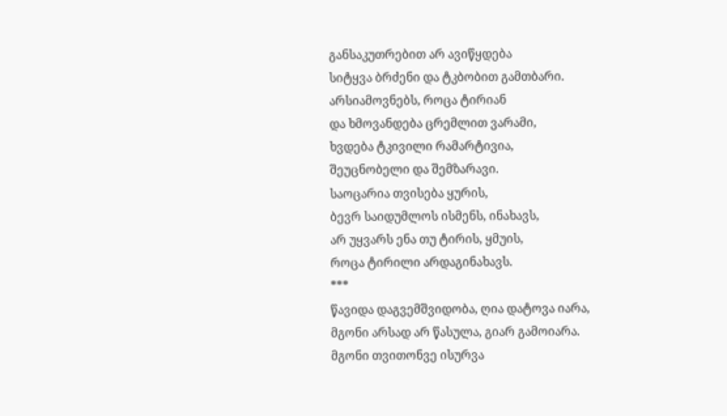განსაკუთრებით არ ავიწყდება
სიტყვა ბრძენი და ტკბობით გამთბარი.
არსიამოვნებს, როცა ტირიან
და ხმოვანდება ცრემლით ვარამი,
ხვდება ტკივილი რამარტივია,
შეუცნობელი და შემზარავი.
საოცარია თვისება ყურის,
ბევრ საიდუმლოს ისმენს, ინახავს,
არ უყვარს ენა თუ ტირის, ყმუის,
როცა ტირილი არდაგინახავს.
***
წავიდა დაგვემშვიდობა, ღია დატოვა იარა,
მგონი არსად არ წასულა, გიარ გამოიარა.
მგონი თვითონვე ისურვა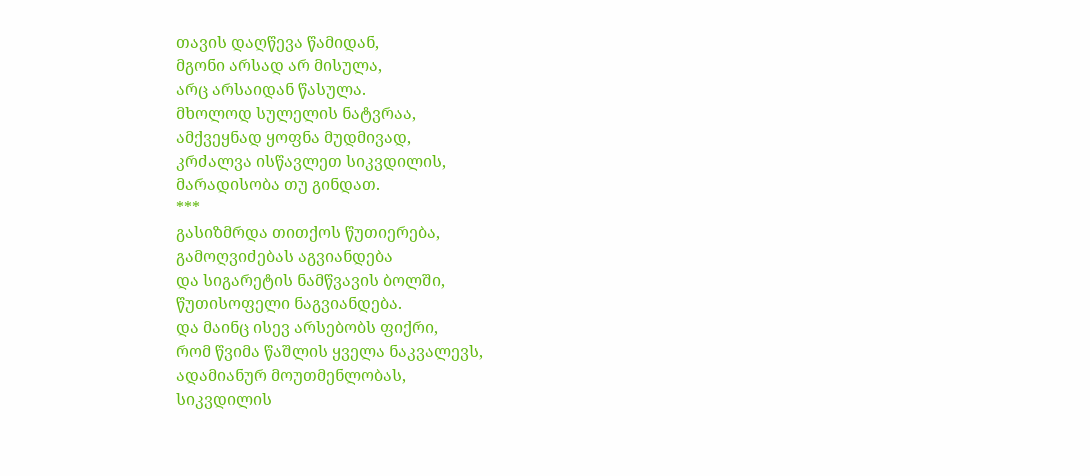თავის დაღწევა წამიდან,
მგონი არსად არ მისულა,
არც არსაიდან წასულა.
მხოლოდ სულელის ნატვრაა,
ამქვეყნად ყოფნა მუდმივად,
კრძალვა ისწავლეთ სიკვდილის,
მარადისობა თუ გინდათ.
***
გასიზმრდა თითქოს წუთიერება,
გამოღვიძებას აგვიანდება
და სიგარეტის ნამწვავის ბოლში,
წუთისოფელი ნაგვიანდება.
და მაინც ისევ არსებობს ფიქრი,
რომ წვიმა წაშლის ყველა ნაკვალევს,
ადამიანურ მოუთმენლობას,
სიკვდილის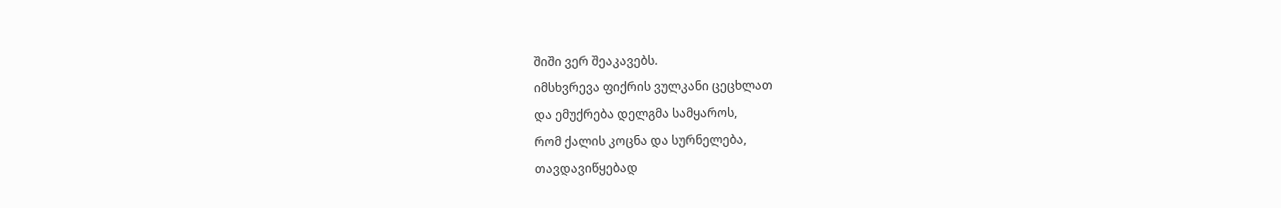შიში ვერ შეაკავებს.
იმსხვრევა ფიქრის ვულკანი ცეცხლათ
და ემუქრება დელგმა სამყაროს,
რომ ქალის კოცნა და სურნელება,
თავდავიწყებად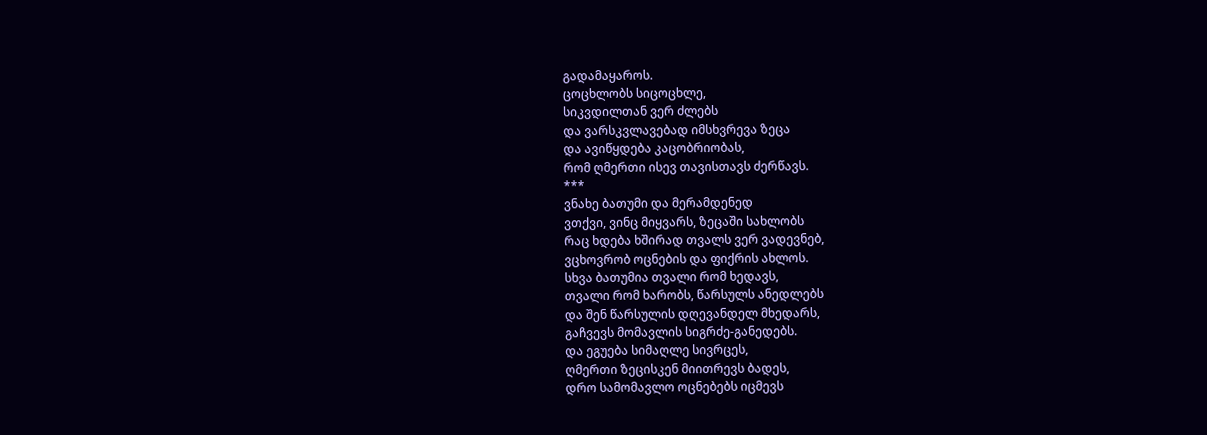გადამაყაროს.
ცოცხლობს სიცოცხლე,
სიკვდილთან ვერ ძლებს
და ვარსკვლავებად იმსხვრევა ზეცა
და ავიწყდება კაცობრიობას,
რომ ღმერთი ისევ თავისთავს ძერწავს.
***
ვნახე ბათუმი და მერამდენედ
ვთქვი, ვინც მიყვარს, ზეცაში სახლობს
რაც ხდება ხშირად თვალს ვერ ვადევნებ,
ვცხოვრობ ოცნების და ფიქრის ახლოს.
სხვა ბათუმია თვალი რომ ხედავს,
თვალი რომ ხარობს, წარსულს ანედლებს
და შენ წარსულის დღევანდელ მხედარს,
გაჩვევს მომავლის სიგრძე-განედებს.
და ეგუება სიმაღლე სივრცეს,
ღმერთი ზეცისკენ მიითრევს ბადეს,
დრო სამომავლო ოცნებებს იცმევს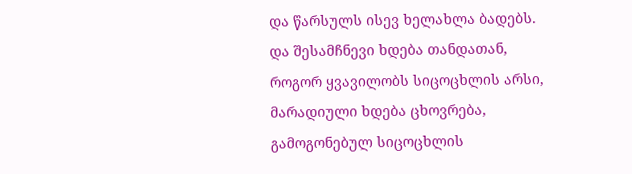და წარსულს ისევ ხელახლა ბადებს.
და შესამჩნევი ხდება თანდათან,
როგორ ყვავილობს სიცოცხლის არსი,
მარადიული ხდება ცხოვრება,
გამოგონებულ სიცოცხლის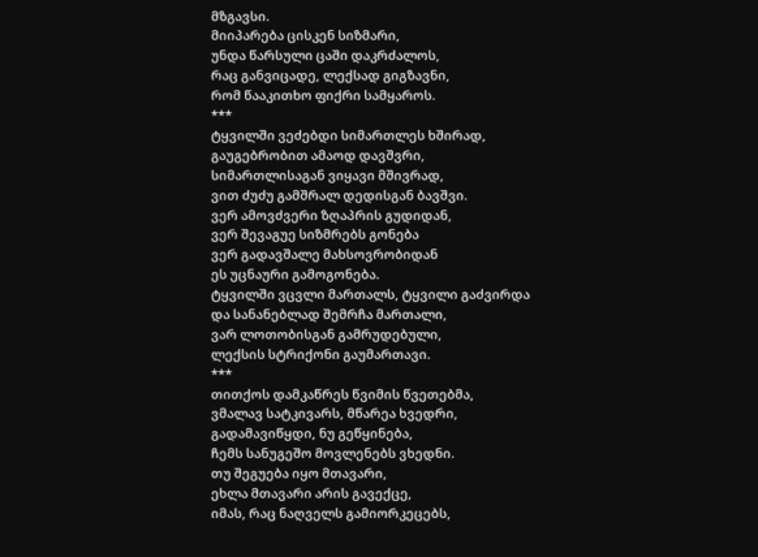მზგავსი.
მიიპარება ცისკენ სიზმარი,
უნდა წარსული ცაში დაკრძალოს,
რაც განვიცადე, ლექსად გიგზავნი,
რომ წააკითხო ფიქრი სამყაროს.
***
ტყვილში ვეძებდი სიმართლეს ხშირად,
გაუგებრობით ამაოდ დავშვრი,
სიმართლისაგან ვიყავი მშივრად,
ვით ძუძუ გამშრალ დედისგან ბავშვი.
ვერ ამოვძვერი ზღაპრის გუდიდან,
ვერ შევაგუე სიზმრებს გონება
ვერ გადავშალე მახსოვრობიდან
ეს უცნაური გამოგონება.
ტყვილში ვცვლი მართალს, ტყვილი გაძვირდა
და სანანებლად შემრჩა მართალი,
ვარ ლოთობისგან გამრუდებული,
ლექსის სტრიქონი გაუმართავი.
***
თითქოს დამკაწრეს წვიმის წვეთებმა,
ვმალავ სატკივარს, მწარეა ხვედრი,
გადამავიწყდი, ნუ გეწყინება,
ჩემს სანუგეშო მოვლენებს ვხედნი.
თუ შეგუება იყო მთავარი,
ეხლა მთავარი არის გავექცე,
იმას, რაც ნაღველს გამიორკეცებს,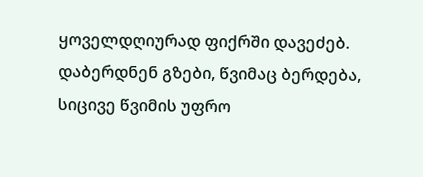ყოველდღიურად ფიქრში დავეძებ.
დაბერდნენ გზები, წვიმაც ბერდება,
სიცივე წვიმის უფრო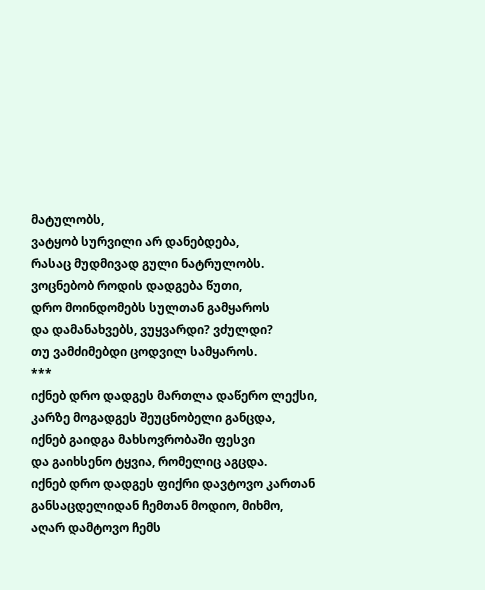მატულობს,
ვატყობ სურვილი არ დანებდება,
რასაც მუდმივად გული ნატრულობს.
ვოცნებობ როდის დადგება წუთი,
დრო მოინდომებს სულთან გამყაროს
და დამანახვებს, ვუყვარდი? ვძულდი?
თუ ვამძიმებდი ცოდვილ სამყაროს.
***
იქნებ დრო დადგეს მართლა დაწერო ლექსი,
კარზე მოგადგეს შეუცნობელი განცდა,
იქნებ გაიდგა მახსოვრობაში ფესვი
და გაიხსენო ტყვია, რომელიც აგცდა.
იქნებ დრო დადგეს ფიქრი დავტოვო კართან
განსაცდელიდან ჩემთან მოდიო, მიხმო,
აღარ დამტოვო ჩემს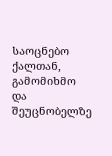საოცნებო ქალთან,
გამომიხმო და შეუცნობელზე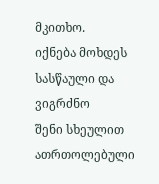მკითხო.
იქნება მოხდეს სასწაული და ვიგრძნო
შენი სხეულით ათრთოლებული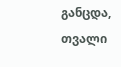განცდა,
თვალი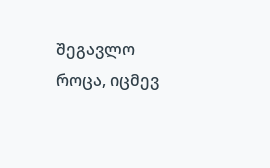შეგავლო როცა, იცმევ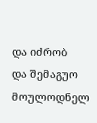და იძრობ
და შემაგუო მოულოდნელ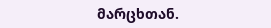მარცხთან.